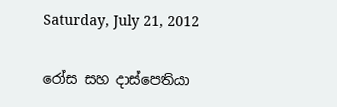Saturday, July 21, 2012

රෝස සහ දාස්පෙතියා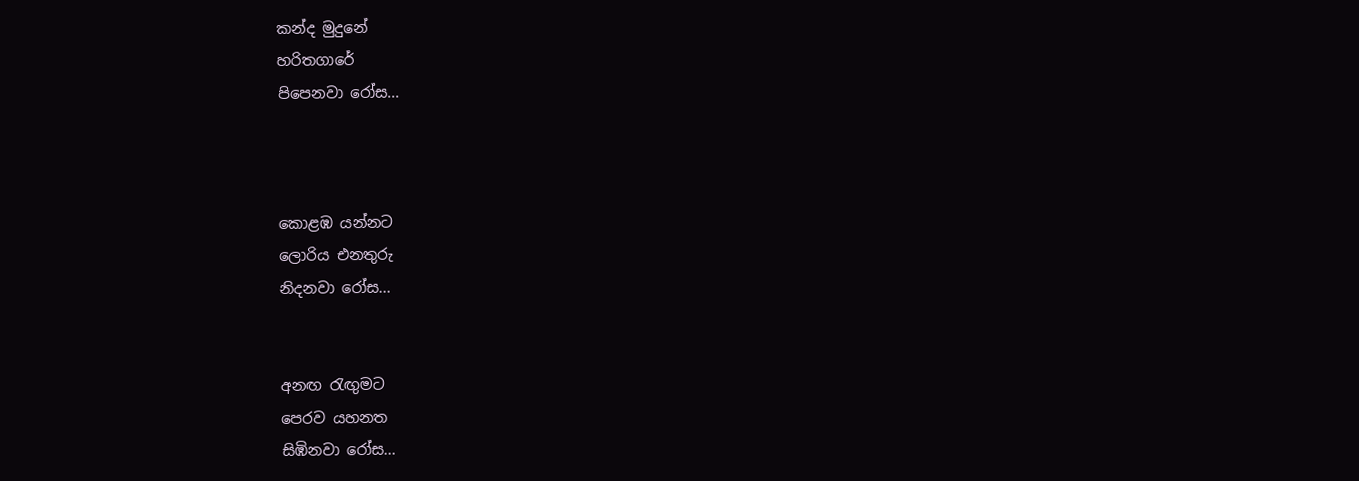කන්ද මුදුනේ
හරිතගාරේ
පිපෙනවා රෝස...



කොළඹ යන්නට
ලොරිය එනතුරු
නිදනවා රෝස...


අනඟ රැඟුමට
පෙරව යහනත
සිඹිනවා රෝස...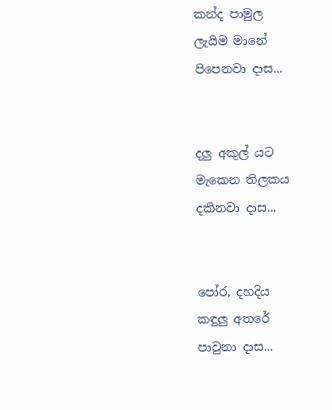කන්ද පාමුල
ලැයිම මානේ
පිපෙනවා දාස...


දලු අකුල් යට
මැකෙන තිලකය
දකිනවා දාස...


පෝර, දහදිය
කඳුලු අතරේ
පාවුනා දාස...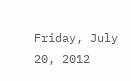Friday, July 20, 2012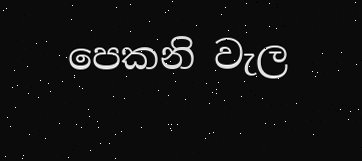පෙකනි වැල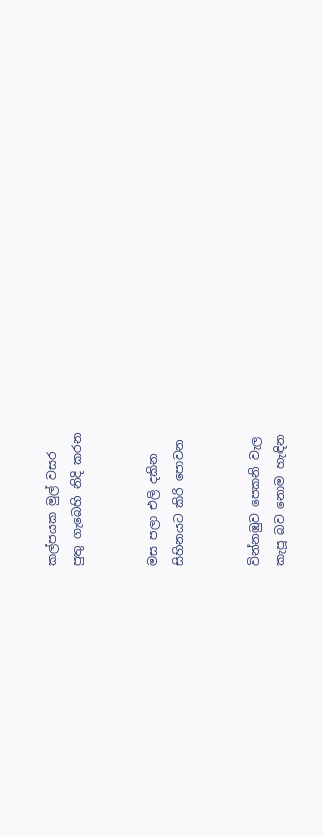කල්පයක මුල් වසර
පුතු ගැබෙහි නිදි කරන


මස පලා එලි දකින
සිහිනයට කිරි පොවන


වින්නඹුව පෙකනි වැල
කැපූ බව නොම හැඳින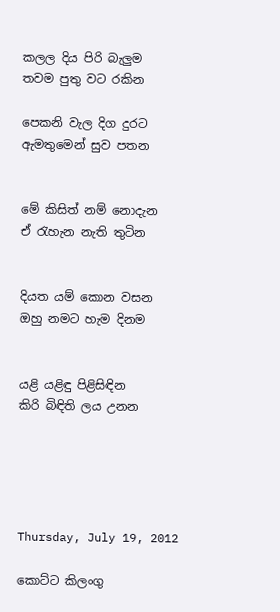කලල දිය පිරි බැලුම
තවම පුතු වට රකින

පෙකනි වැල දිග දුරට
ඇමතුමෙන් සුව පතන


මේ කිසිත් නම් නොදැන
ඒ රැහැන නැති තුටින


දියත යම් කොන වසන
ඔහු නමට හැම දිනම


යළි යළිඳු පිළිසිඳින
කිරි බිඳිති ලය උනන





Thursday, July 19, 2012

කොට්ට කිලංගු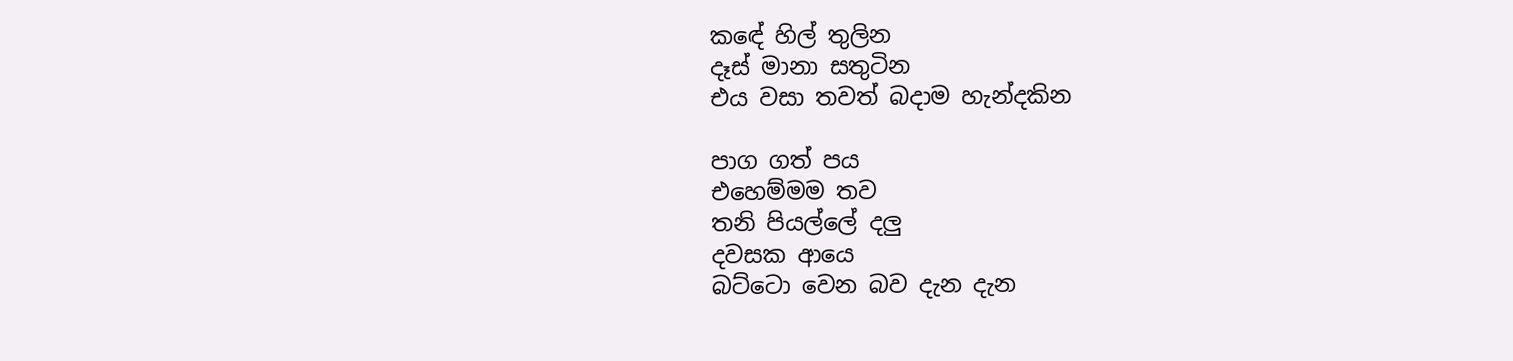කඳේ හිල් තුලින
දෑස් මානා සතුටින
එය වසා තවත් බදාම හැන්දකින

පාග ගත් පය
එහෙම්මම තව
තනි පියල්ලේ දලු
දවසක ආයෙ
බට්ටො වෙන බව දැන දැන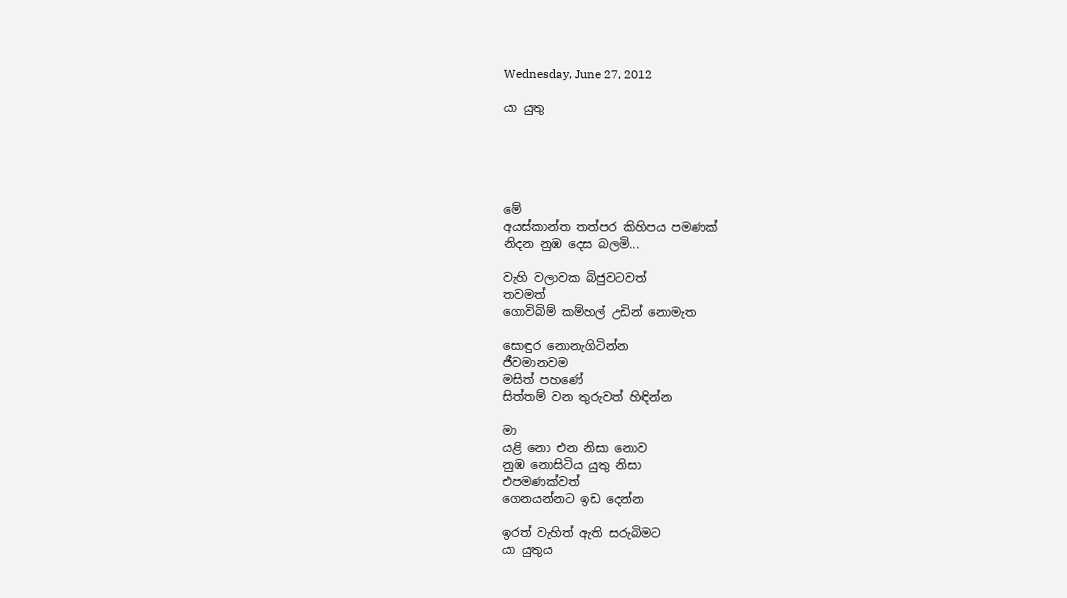Wednesday, June 27, 2012

යා යුතු





මේ
අයස්කාන්ත තත්පර කිහිපය පමණක්
නිදන නුඹ දෙස බලමි...

වැහි වලාවක බිජුවටවත්
තවමත්
ගොවිබිම් කම්හල් උඩින් නොමැත

සොඳුර නොනැගිටින්න
ජීවමානවම
මසිත් පහණේ
සිත්තම් වන තුරුවත් හිඳින්න

මා
යළි නො එන නිසා නොව
නුඹ නොසිටිය යුතු නිසා
එපමණක්වත්
ගෙනයන්නට ඉඩ දෙන්න

ඉරත් වැහිත් ඇති සරුබිමට
යා යුතුය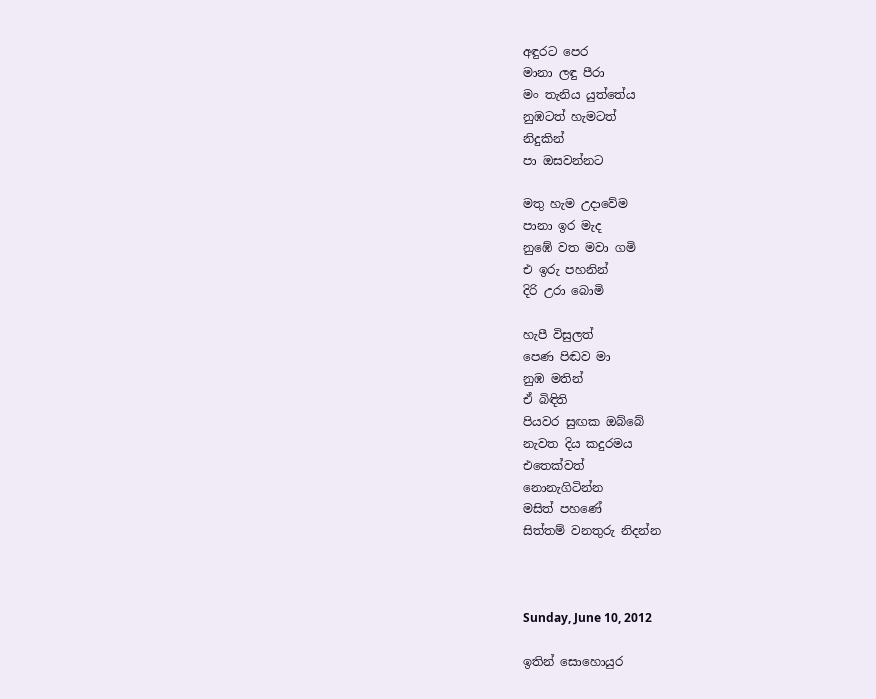අඳුරට පෙර
මානා ලඳු පීරා
මං තැනිය යුත්තේය
නුඹටත් හැමටත්
නිදුකින්
පා ඔසවන්නට

මතු හැම උදාවේම
පානා ඉර මැද
නුඹේ වත මවා ගමි
එ ඉරු පහනින්
දිරි උරා බොමි

හැපී විසුලත්
පෙණ පිඬව මා
නුඹ මතින්
ඒ බිඳිති
පියවර සුඟක ඔබ්බේ
නැවත දිය කදුරමය
එතෙක්වත්
නොනැගිටින්න
මසිත් පහණේ
සිත්තම් වනතුරු නිදන්න



Sunday, June 10, 2012

ඉතින් සොහොයුර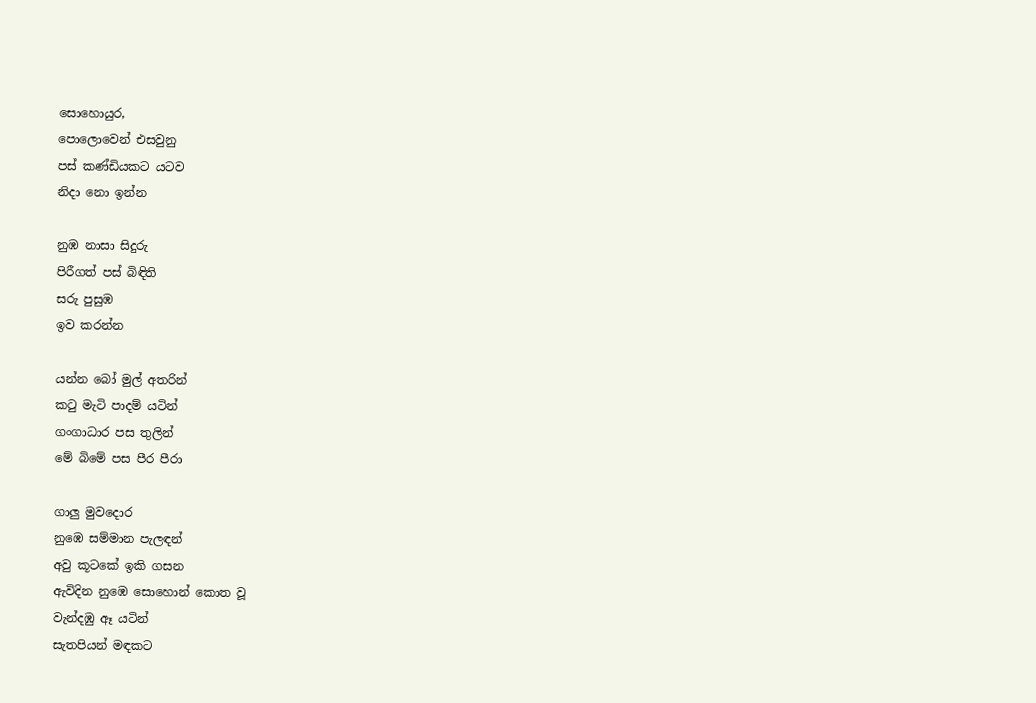සොහොයුර,
පොලොවෙන් එසවුනු
පස් කණ්ඩියකට යටව
නිදා නො ඉන්න

නුඹ නාසා සිදුරු
පිරීගත් පස් බිඳිති
සරු පුසුඹ
ඉව කරන්න

යන්න බෝ මුල් අතරින්
කටු මැටි පාදම් යටින්
ගංගාධාර පස තුලින්
මේ බිමේ පස පීර පීරා

ගාලු මුවදොර
නුඹෙ සම්මාන පැලඳන්
අවු කූටකේ ඉකි ගසන
ඇවිදින නුඹෙ සොහොන් කොත වූ
වැන්දඹු ඈ යටින්
සැතපියන් මඳකට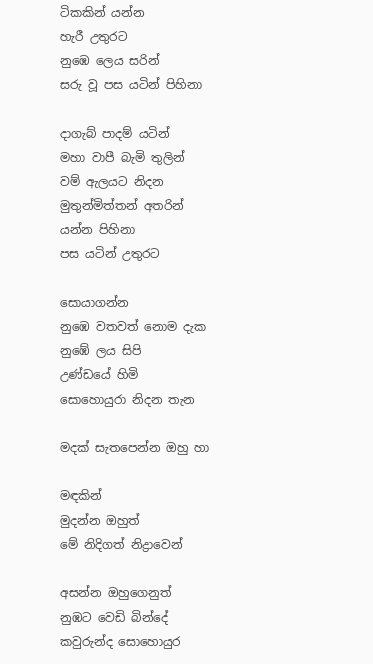ටිකකින් යන්න
හැරී උතුරට
නුඹෙ ලෙය සරින්
සරු වූ පස යටින් පිහිනා

දාගැබ් පාදම් යටින්
මහා වාපී බැමි තුලින්
වම් ඇලයට නිදන
මුතුන්මිත්තන් අතරින්
යන්න පිහිනා
පස යටින් උතුරට

සොයාගන්න
නුඹෙ වතවත් නොම දැක
නුඹේ ලය සිපි
උණ්ඩයේ හිමි
සොහොයුරා නිදන තැන

මදක් සැතපෙන්න ඔහු හා

මඳකින්
මුදන්න ඔහුත්
මේ නිදිගත් නිද්‍රාවෙන්

අසන්න ඔහුගෙනුත්
නුඹට වෙඩි බින්දේ
කවුරුන්ද සොහොයුර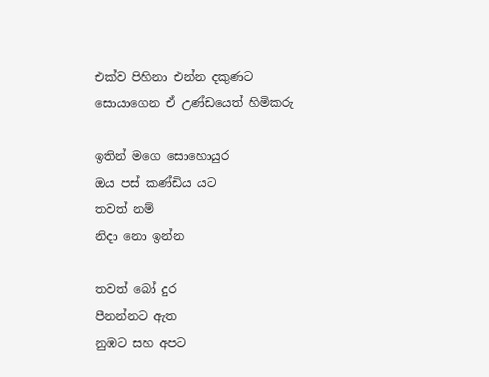එක්ව පිහිනා එන්න දකුණට
සොයාගෙන ඒ උණ්ඩයෙත් හිමිකරු

ඉතින් මගෙ සොහොයුර
ඔය පස් කණ්ඩිය යට
තවත් නම්
නිදා නො ඉන්න

තවත් බෝ දුර
පීනන්නට ඇත
නුඹට සහ අපට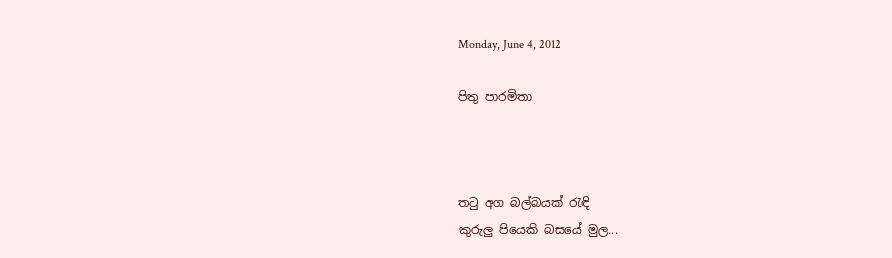Monday, June 4, 2012

පිතු පාරමිතා



තටු අග බල්බයක් රැඳි
කුරුලු පියෙකි බසයේ මුල...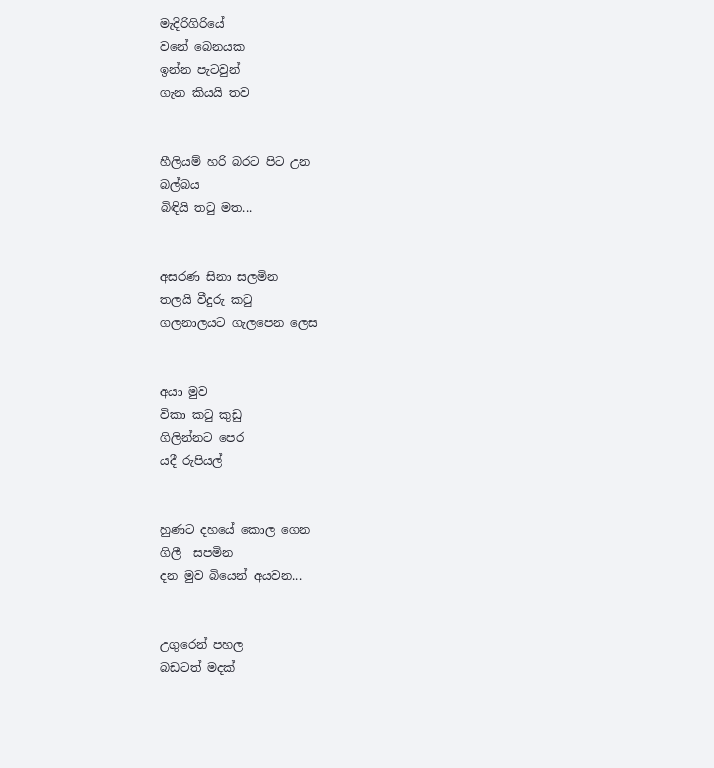මැදිරිගිරියේ
වනේ බෙනයක
ඉන්න පැටවුන්
ගැන කියයි තව


හීලියම් හරි බරට පිට උන
බල්බය
බිඳියි තටු මත...


අසරණ සිනා සලමින
තලයි වීදුරු කටු
ගලනාලයට ගැලපෙන ලෙස


අයා මුව
විකා කටු කුඩු
ගිලින්නට පෙර
යදී රුපියල්


හුණට දහයේ කොල ගෙන
ගිලී  සපමින
දන මුව බියෙන් අයවන...


උගුරෙන් පහල
බඩටත් මදක්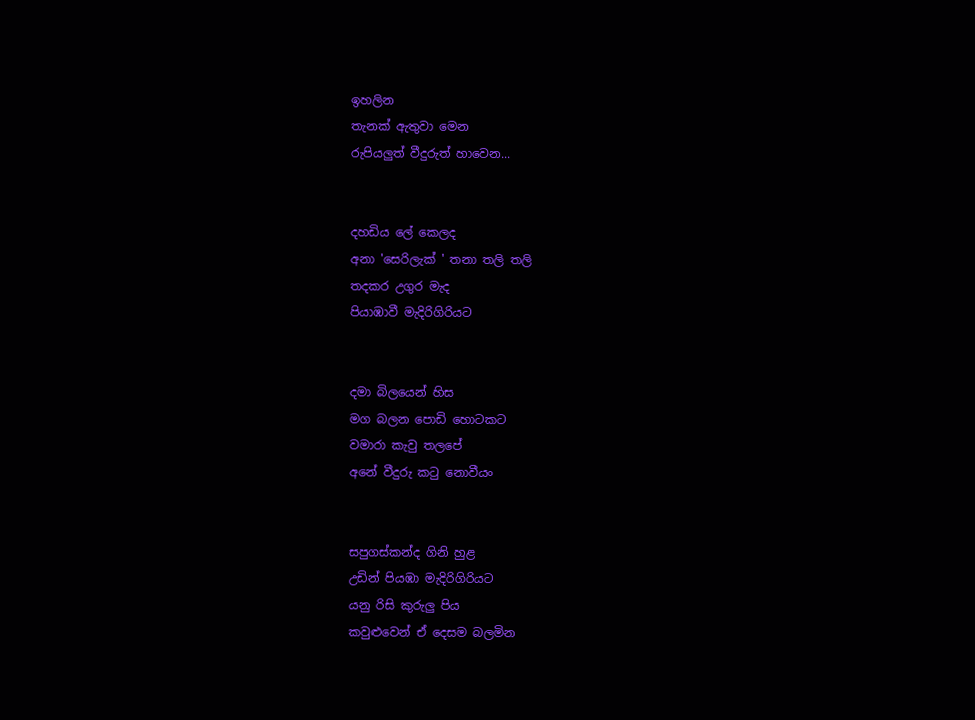ඉහලින
තැනක් ඇතුවා මෙන
රුපියලුත් වීදුරුත් හාවෙන...


දහඩිය ලේ කෙලද
අනා 'සෙරිලැක් ' තනා තලි තලි
තදකර උගුර මැද
පියාඹාවී මැදිරිගිරියට


දමා බිලයෙන් හිස
මග බලන පොඩි හොටකට
වමාරා කැවු තලපේ
අනේ වීදුරු කටු නොවීයං


සපුගස්කන්ද ගිනි හුළ
උඩින් පියඹා මැදිරිගිරියට
යනු රිසි කුරුලු පිය
කවුළුවෙන් ඒ දෙසම බලමින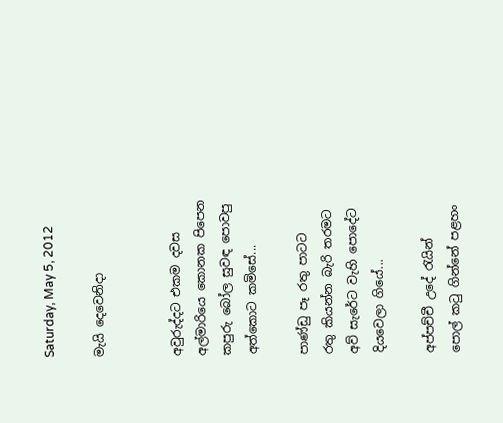Saturday, May 5, 2012

මැයි දෙවෙනිදා


අවුරුද්දට එකම දවස
අල්මාරියෙ කොනක පිපෙන
කපුරු බෝල සුවඳ පොවපු
අත්කොට කමිසේ...

පාණ්ඩු පෑ රතු පාටට
රතු කියන්න බැරි තරමට
අව් සැරේට වැහි පොදේට
දියවෙලා ගියේ...

අප්පච්චී උදේ රැයින්
පොල් කටු ගින්නේ පළහං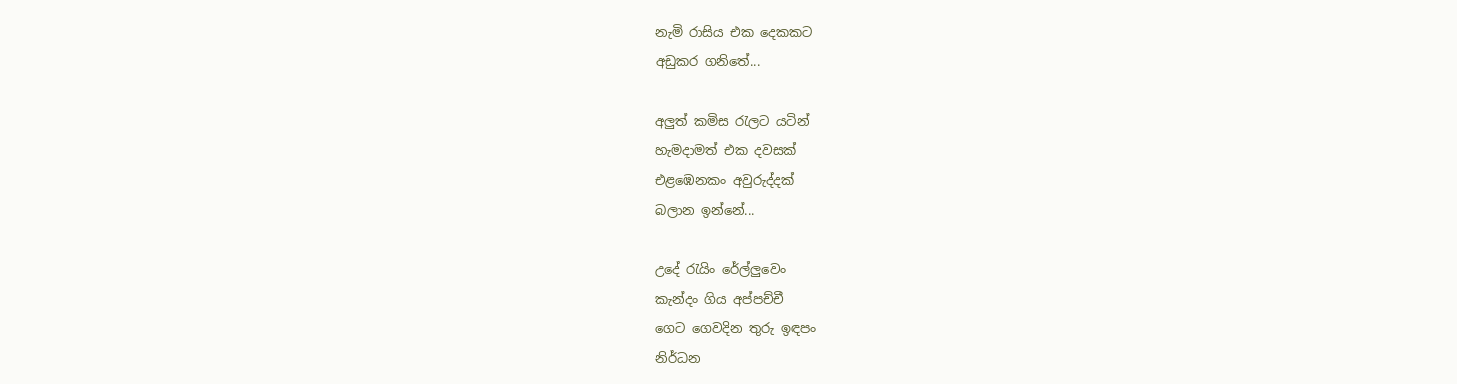නැමි රාසිය එක දෙකකට
අඩුකර ගනිතේ...

අලුත් කමිස රැලට යටින්
හැමදාමත් එක දවසක්
එළඹෙනකං අවුරුද්දක්
බලාන ඉන්නේ...

උදේ රැයිං රේල්ලුවෙං
කැන්දං ගිය අප්පච්චී
ගෙට ගෙවදින තුරු ඉඳපං
නිර්ධන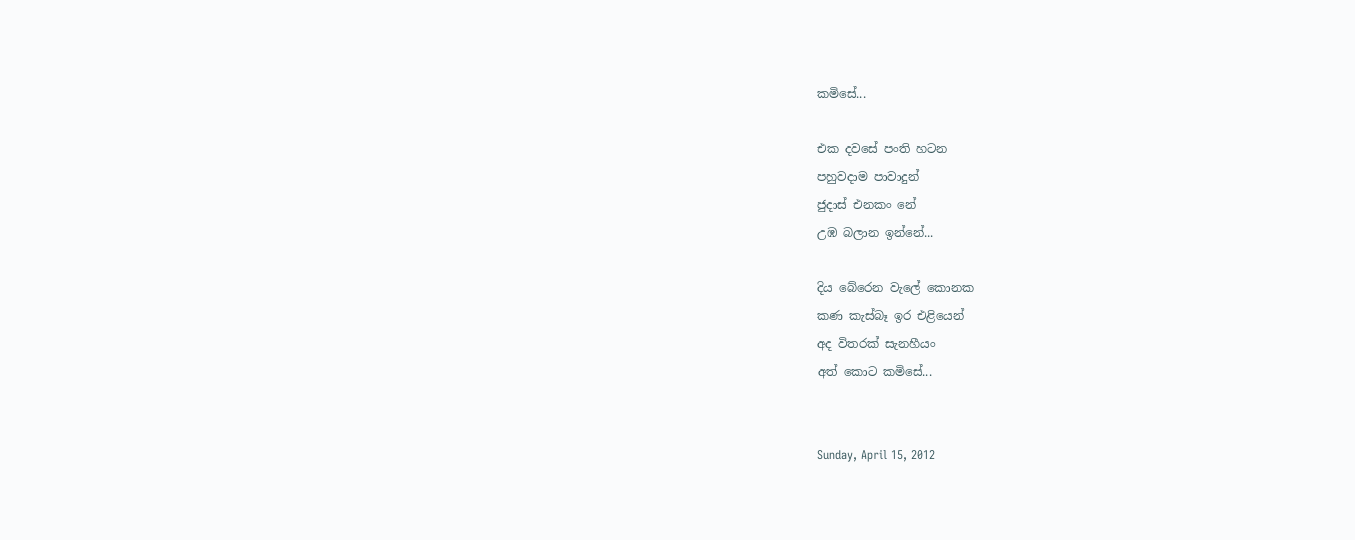කමිසේ...

එක දවසේ පංති හටන
පහුවදාම පාවාදුන්
ජුදාස් එනකං නේ
උඹ බලාන ඉන්නේ...

දිය බේරෙන වැලේ කොනක
කණ කැස්බෑ ඉර එළියෙන්
අද විතරක් සැනහීයං
අත් කොට කමිසේ...


Sunday, April 15, 2012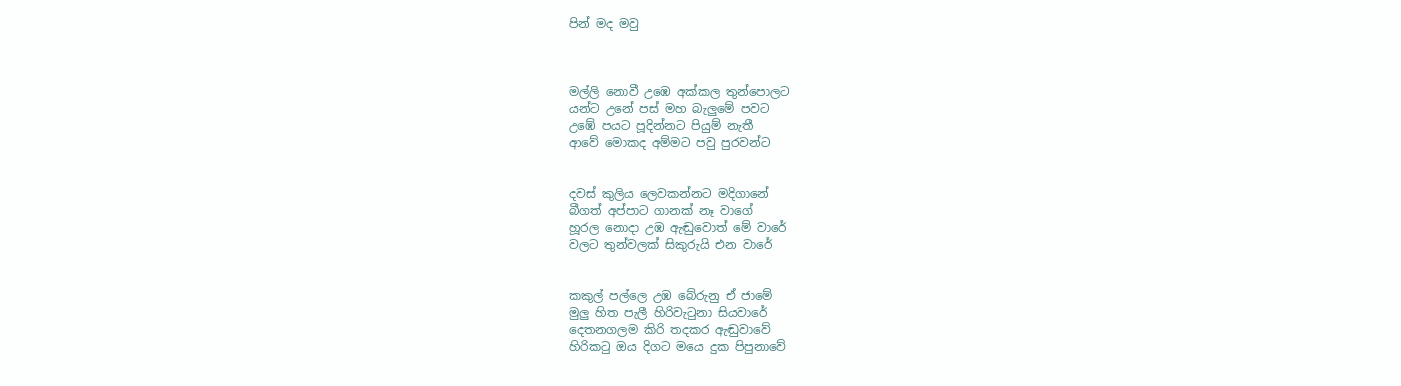පින් මද මවු



මල්ලි නොවී උඹෙ අක්කල තුන්පොලට
යන්ට උනේ පස් මහ බැලුමේ පවට
උඹේ පයට පූදින්නට පියුම් නැතී
ආවේ මොකද අම්මට පවු පුරවන්ට


දවස් කුලිය ලෙවකන්නට මදිගානේ
බීගත් අප්පාට ගානක් නෑ වාගේ
හූරල නොදා උඹ ඇඬුවොත් මේ වාරේ
වලට තුන්වලක් සිකුරුයි එන වාරේ


කකුල් පල්ලෙ උඹ බේරුනු ඒ ජාමේ
මුලු හිත පැලී හිරිවැටුනා සියවාරේ
දෙතනගලම කිරි තදකර ඇඬුවාවේ
හිරිකටු ඔය දිගට මයෙ දුක පිපුනාවේ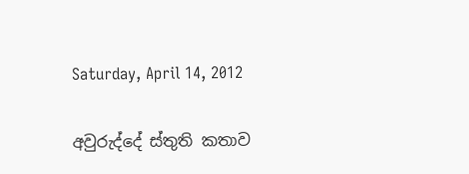Saturday, April 14, 2012

අවුරුද්දේ ස්තුති කතාව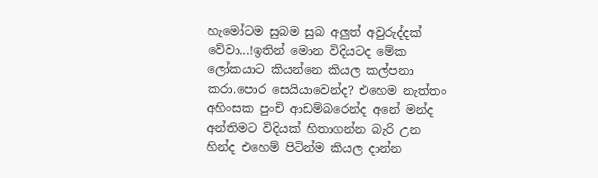හැමෝටම සුබම සුබ අලුත් අවුරුද්දක් වේවා...!ඉතින් මොන විදියටද මේක ලෝකයාට කියන්නෙ කියල කල්පනා කරා.පොර සෙයියාවෙන්ද? එහෙම නැත්තං අහිංසක පුංචි ආඩම්බරෙන්ද අනේ මන්ද අන්තිමට විදියක් හිතාගන්න බැරි උන හින්ද එහෙම් පිටින්ම කියල දාන්න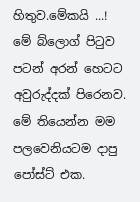හිතුව.මේකයි ...!
මේ බ්ලොග් පිටුව පටන් අරන් හෙටට අවුරුද්දක් පිරෙනව.
මේ තියෙන්න මම පලවෙනියටම දාපු පෝස්ට් එක.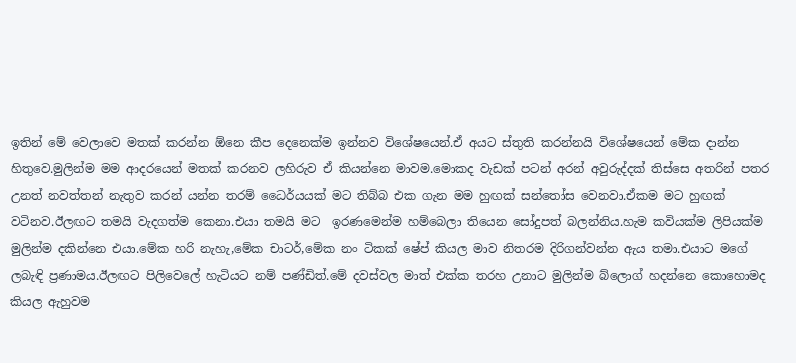ඉතින් මේ වෙලාවෙ මතක් කරන්න ඕනෙ කීප දෙනෙක්ම ඉන්නව විශේෂයෙන්.ඒ අයට ස්තුති කරන්නයි විශේෂයෙන් මේක දාන්න හිතුවෙ.මුලින්ම මම ආදරයෙන් මතක් කරනව ලහිරුව ඒ කියන්නෙ මාවම.මොකද වැඩක් පටන් අරන් අවුරුද්දක් තිස්සෙ අතරින් පතර උනත් නවත්තන් නැතුව කරන් යන්න තරම් ධෛර්යයක් මට තිබ්බ එක ගැන මම හුඟක් සන්තෝස වෙනවා.ඒකම මට හුඟක් වටිනව.ඊලඟට තමයි වැදගත්ම කෙනා.එයා තමයි මට  ඉරණමෙන්ම හම්බෙලා තියෙන සෝදුපත් බලන්නිය.හැම කවියක්ම ලිපියක්ම මුලින්ම දකින්නෙ එයා.මේක හරි නැහැ,මේක චාටර්,මේක නං ටිකක් ෂේප් කියල මාව නිතරම දිරිගන්වන්න ඇය තමා.එයාට මගේ ලබැඳි ප්‍රණාමය.ඊලඟට පිලිවෙලේ හැටියට නම් පණ්ඩිත්.මේ දවස්වල මාත් එක්ක තරහ උනාට මුලින්ම බ්ලොග් හදන්නෙ කොහොමද කියල ඇහුවම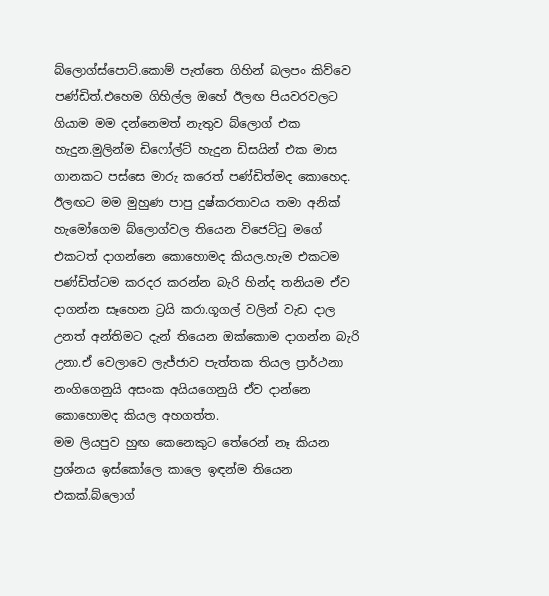බ්ලොග්ස්පොට්.කොම් පැත්තෙ ගිහින් බලපං කිව්වෙ පණ්ඩිත්.එහෙම ගිහිල්ල ඔහේ ඊලඟ පියවරවලට ගියාම මම දන්නෙමත් නැතුව බ්ලොග් එක හැදුන.මුලින්ම ඩිෆෝල්ට් හැදුන ඩිසයින් එක මාස ගානකට පස්සෙ මාරු කරෙත් පණ්ඩිත්මද කොහෙද.
ඊලඟට මම මුහුණ පාපු දුෂ්කරතාවය තමා අනික් හැමෝගෙම බ්ලොග්වල තියෙන විජෙට්ටු මගේ එකටත් දාගන්නෙ කොහොමද කියල.හැම එකටම පණ්ඩිත්ටම කරදර කරන්න බැරි හින්ද තනියම ඒව දාගන්න සෑහෙන ට්‍රයි කරා.ගූගල් වලින් වැඩ දාල උනත් අන්තිමට දැන් තියෙන ඔක්කොම දාගන්න බැරි උනා.ඒ වෙලාවෙ ලැජ්ජාව පැත්තක තියල ප්‍රාර්ථනා නංගිගෙනුයි අසංක අයියගෙනුයි ඒව දාන්නෙ  කොහොමද කියල අහගත්ත.
මම ලියපුව හුඟ කෙනෙකුට තේරෙන් නෑ කියන ප්‍රශ්නය ඉස්කෝලෙ කාලෙ ඉඳන්ම තියෙන එකක්.බ්ලොග්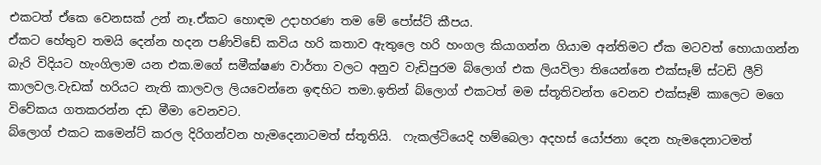එකටත් ඒකෙ වෙනසක් උන් නෑ.ඒකට හොඳම උදාහරණ තම මේ පෝස්ට් කීපය.
ඒකට හේතුව තමයි දෙන්න හදන පණිවිඩේ කවිය හරි කතාව ඇතුලෙ හරි හංගල කියාගන්න ගියාම අන්තිමට ඒක මටවත් හොයාගන්න  බැරි විදියට හැංගිලාම යන එක.මගේ සමීක්ෂණ වාර්තා වලට අනුව වැඩිපුරම බ්ලොග් එක ලියවිලා තියෙන්නෙ එක්සෑම් ස්ටඩි ලීව් කාලවල.වැඩක් හරියට නැති කාලවල ලියවෙන්නෙ ඉඳහිට තමා.ඉතින් බ්ලොග් එකටත් මම ස්තූතිවන්ත වෙනව එක්සෑම් කාලෙට මගෙ විවේකය ගතකරන්න දඩ මීමා වෙනවට.
බ්ලොග් එකට කමෙන්ට් කරල දිරිගන්වන හැමදෙනාටමත් ස්තූතියි.  ෆැකල්ටියෙදි හම්බෙලා අදහස් යෝජනා දෙන හැමදෙනාටමත්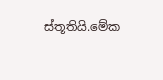ස්තූතියි.මේක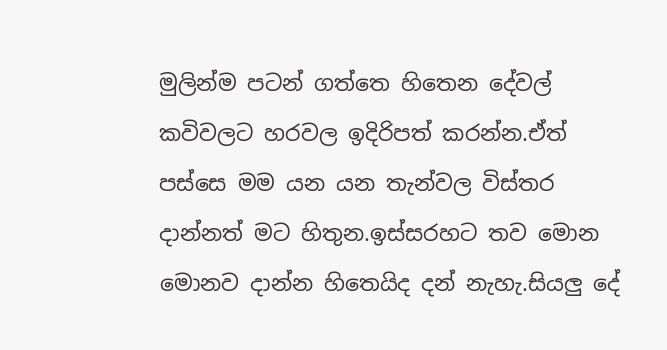මුලින්ම පටන් ගත්තෙ හිතෙන දේවල් කවිවලට හරවල ඉදිරිපත් කරන්න.ඒත් පස්සෙ මම යන යන තැන්වල විස්තර දාන්නත් මට හිතුන.ඉස්සරහට තව මොන මොනව දාන්න හිතෙයිද දන් නැහැ.සියලු දේ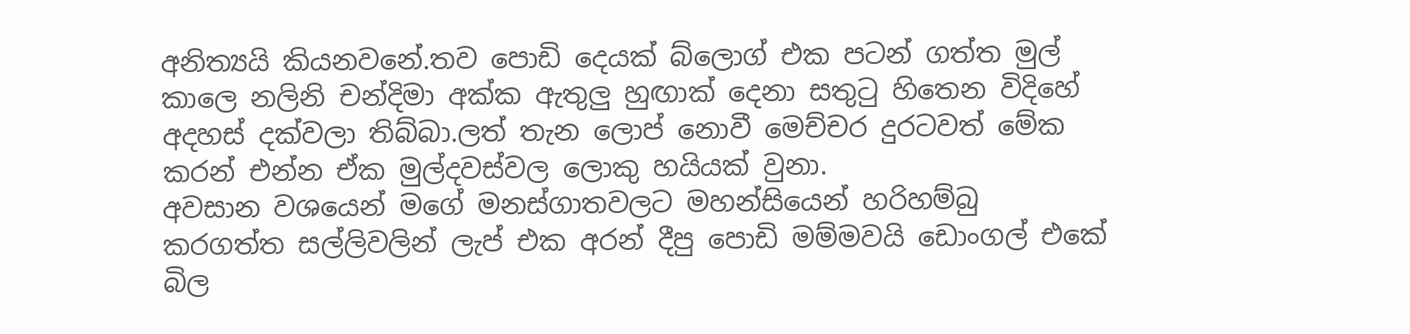අනිත්‍යයි කියනවනේ.තව පොඩි දෙයක් බ්ලොග් එක පටන් ගත්ත මුල් කාලෙ නලිනි චන්දිමා අක්ක ඇතුලු හුඟාක් දෙනා සතුටු හිතෙන විදිහේ අදහස් දක්වලා තිබ්බා.ලත් තැන ලොප් නොවී මෙච්චර දුරටවත් මේක කරන් එන්න ඒක මුල්දවස්වල ලොකු හයියක් වුනා.
අවසාන වශයෙන් මගේ මනස්ගාතවලට මහන්සියෙන් හරිහම්බු කරගත්ත සල්ලිවලින් ලැප් එක අරන් දීපු පොඩි මම්මවයි ඩොංගල් එකේ බිල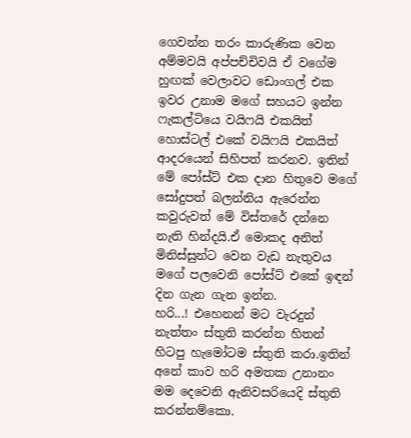ගෙවන්න තරං කාරුණික වෙන අම්මවයි අප්පච්චිවයි ඒ වගේම හුඟක් වෙලාවට ඩොංගල් එක ඉවර උනාම මගේ සහයට ඉන්න ෆැකල්ටියෙ වයිෆයි එකයිත් හොස්ටල් එකේ වයිෆයි එකයිත් ආදරයෙන් සිහිපත් කරනව. ඉතින් මේ පෝස්ට් එක දාන හිතුවෙ මගේ සෝදුපත් බලන්නිය ඇරෙන්න කවුරුවත් මේ විස්තරේ දන්නෙ නැති හින්දයි.ඒ මොකද අනිත් මිනිස්සුන්ට වෙන වැඩ නැතුවය මගේ පලවෙනි පෝස්ට් එකේ ඉඳන් දින ගැන ගැන ඉන්න.
හරි...! එහෙනන් මට වැරදුන් නැත්තං ස්තුති කරන්න හිතන් හිටපු හැමෝටම ස්තුති කරා.ඉතින් අනේ කාව හරි අමතක උනානං මම දෙවෙනි ඇනිවසරියෙදි ස්තුති කරන්නම්කො.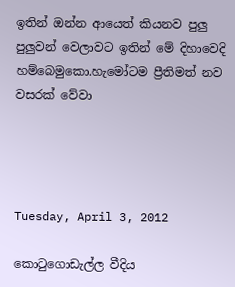ඉතින් ඔන්න ආයෙත් කියනව පුලු පුලුවන් වෙලාවට ඉතින් මේ දිහාවෙදි හම්බෙමුකො.හැමෝටම ප්‍රීතිමත් නව වසරක් වේවා




Tuesday, April 3, 2012

කොටුගොඩැල්ල වීදිය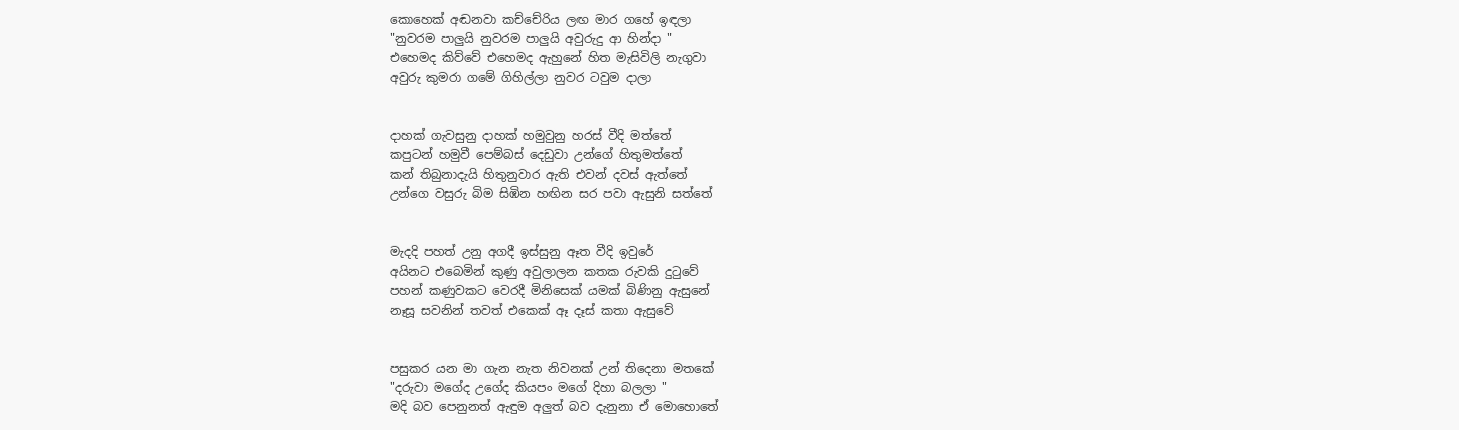කොහෙක් අඬනවා කච්චේරිය ලඟ මාර ගහේ ඉඳලා
"නුවරම පාලුයි නුවරම පාලුයි අවුරුදු ආ හින්දා "
එහෙමද කිව්වේ එහෙමද ඇහුනේ හිත මැසිවිලි නැගුවා
අවුරු කුමරා ගමේ ගිහිල්ලා නුවර ටවුම දාලා


දාහක් ගැවසුනු දාහක් හමුවුනු හරස් වීදි මත්තේ
කපුටන් හමුවී පෙම්බස් දෙඩුවා උන්ගේ හිතුමත්තේ
කන් තිබුනාදැයි හිතුනුවාර ඇති එවන් දවස් ඇත්තේ
උන්ගෙ වසුරු බිම සිඹින හඟින සර පවා ඇසුනි සත්තේ


මැදදි පහත් උනු අගදී ඉස්සුනු ඈත වීදි ඉවුරේ
අයිනට එබෙමින් කුණු අවුලාලන කතක රුවකි දුටුවේ
පහන් කණුවකට වෙරදී මිනිසෙක් යමක් බිණිනු ඇසුනේ
නෑසූ සවනින් තවත් එකෙක් ඈ දෑස් කතා ඇසුවේ


පසුකර යන මා ගැන නැත නිවනක් උන් තිදෙනා මතකේ
"දරුවා මගේද උගේද කියපං මගේ දිහා බලලා "
මදි බව පෙනුනත් ඇඳුම අලුත් බව දැනුනා ඒ මොහොතේ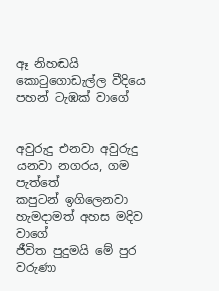ඈ නිහඬයි කොටුගොඩැල්ල වීදියෙ පහන් ටැඹක් වාගේ


අවුරුදු එනවා අවුරුදු යනවා නගරය, ගම පැත්තේ
කපුටන් ඉගිලෙනවා හැමදාමත් අහස මදිව වාගේ
ජීවිත පුදුමයි මේ පුර වරුණා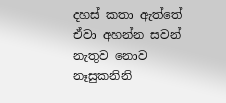දහස් කතා ඇත්තේ
ඒවා අහන්න සවන් නැතුව නොව නෑසුකනිනි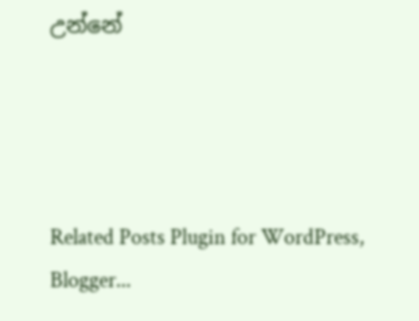උන්නේ




Related Posts Plugin for WordPress, Blogger...